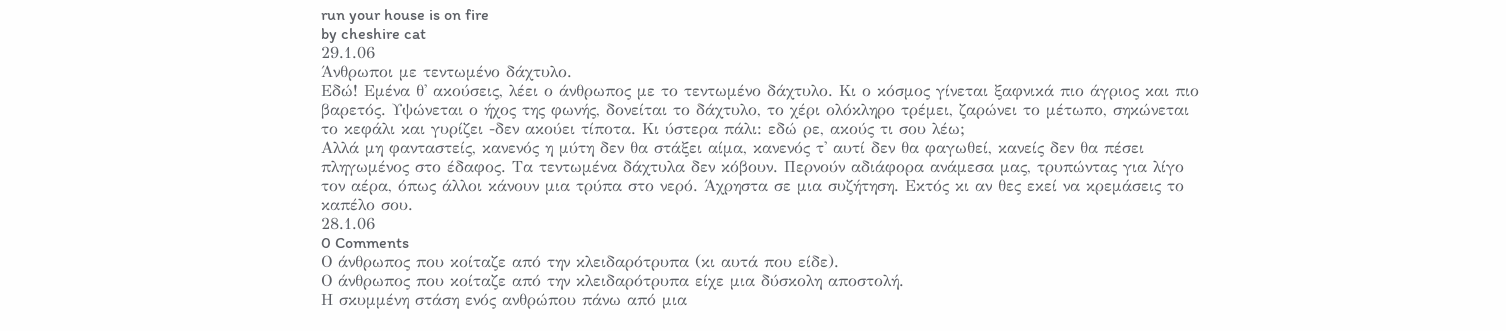run your house is on fire
by cheshire cat
29.1.06
Άνθρωποι με τεντωμένο δάχτυλο.
Εδώ! Εμένα θ' ακούσεις, λέει ο άνθρωπος με το τεντωμένο δάχτυλο. Κι ο κόσμος γίνεται ξαφνικά πιο άγριος και πιο βαρετός. Υψώνεται ο ήχος της φωνής, δονείται το δάχτυλο, το χέρι ολόκληρο τρέμει, ζαρώνει το μέτωπο, σηκώνεται το κεφάλι και γυρίζει -δεν ακούει τίποτα. Κι ύστερα πάλι: εδώ ρε, ακούς τι σου λέω;
Αλλά μη φανταστείς, κανενός η μύτη δεν θα στάξει αίμα, κανενός τ' αυτί δεν θα φαγωθεί, κανείς δεν θα πέσει πληγωμένος στο έδαφος. Τα τεντωμένα δάχτυλα δεν κόβουν. Περνούν αδιάφορα ανάμεσα μας, τρυπώντας για λίγο τον αέρα, όπως άλλοι κάνουν μια τρύπα στο νερό. Άχρηστα σε μια συζήτηση. Εκτός κι αν θες εκεί να κρεμάσεις το καπέλο σου.
28.1.06
0 Comments
Ο άνθρωπος που κοίταζε από την κλειδαρότρυπα (κι αυτά που είδε).
Ο άνθρωπος που κοίταζε από την κλειδαρότρυπα είχε μια δύσκολη αποστολή.
Η σκυμμένη στάση ενός ανθρώπου πάνω από μια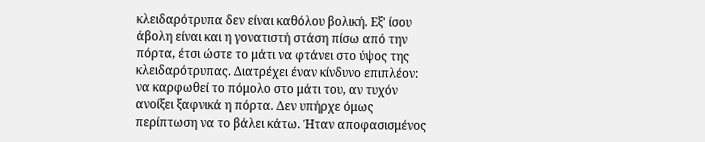κλειδαρότρυπα δεν είναι καθόλου βολική. Εξ' ίσου άβολη είναι και η γονατιστή στάση πίσω από την πόρτα, έτσι ώστε το μάτι να φτάνει στο ύψος της κλειδαρότρυπας. Διατρέχει έναν κίνδυνο επιπλέον: να καρφωθεί το πόμολο στο μάτι του, αν τυχόν ανοίξει ξαφνικά η πόρτα. Δεν υπήρχε όμως περίπτωση να το βάλει κάτω. Ήταν αποφασισμένος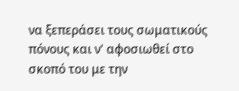να ξεπεράσει τους σωματικούς πόνους και ν' αφοσιωθεί στο σκοπό του με την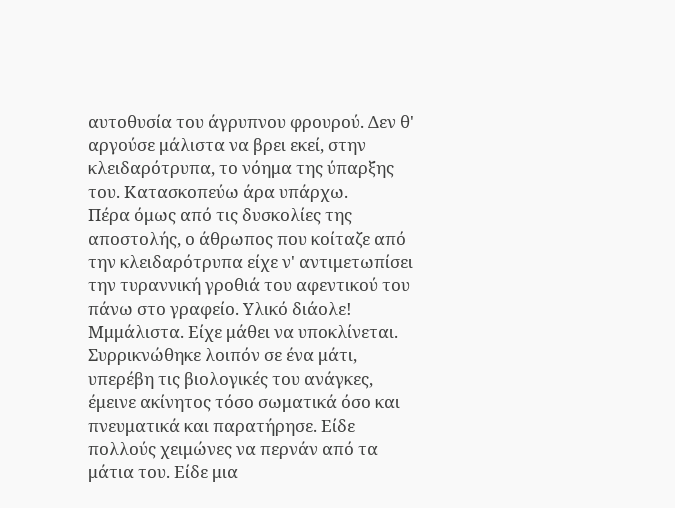αυτοθυσία του άγρυπνου φρουρού. Δεν θ' αργούσε μάλιστα να βρει εκεί, στην κλειδαρότρυπα, το νόημα της ύπαρξης του. Κατασκοπεύω άρα υπάρχω.
Πέρα όμως από τις δυσκολίες της αποστολής, ο άθρωπος που κοίταζε από την κλειδαρότρυπα είχε ν' αντιμετωπίσει την τυραννική γροθιά του αφεντικού του πάνω στο γραφείο. Υλικό διάολε! Μμμάλιστα. Είχε μάθει να υποκλίνεται.
Συρρικνώθηκε λοιπόν σε ένα μάτι, υπερέβη τις βιολογικές του ανάγκες, έμεινε ακίνητος τόσο σωματικά όσο και πνευματικά και παρατήρησε. Είδε πολλούς χειμώνες να περνάν από τα μάτια του. Είδε μια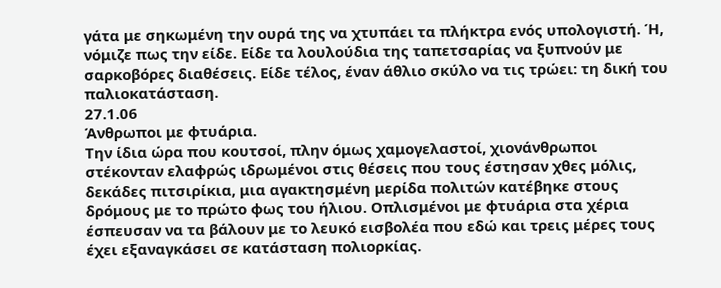γάτα με σηκωμένη την ουρά της να χτυπάει τα πλήκτρα ενός υπολογιστή. Ή, νόμιζε πως την είδε. Είδε τα λουλούδια της ταπετσαρίας να ξυπνούν με σαρκοβόρες διαθέσεις. Είδε τέλος, έναν άθλιο σκύλο να τις τρώει: τη δική του παλιοκατάσταση.
27.1.06
Άνθρωποι με φτυάρια.
Την ίδια ώρα που κουτσοί, πλην όμως χαμογελαστοί, χιονάνθρωποι στέκονταν ελαφρώς ιδρωμένοι στις θέσεις που τους έστησαν χθες μόλις, δεκάδες πιτσιρίκια, μια αγακτησμένη μερίδα πολιτών κατέβηκε στους δρόμους με το πρώτο φως του ήλιου. Οπλισμένοι με φτυάρια στα χέρια έσπευσαν να τα βάλουν με το λευκό εισβολέα που εδώ και τρεις μέρες τους έχει εξαναγκάσει σε κατάσταση πολιορκίας.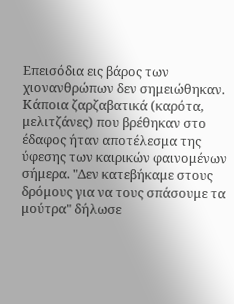Επεισόδια εις βάρος των χιονανθρώπων δεν σημειώθηκαν. Κάποια ζαρζαβατικά (καρότα, μελιτζάνες) που βρέθηκαν στο έδαφος ήταν αποτέλεσμα της ύφεσης των καιρικών φαινομένων σήμερα. "Δεν κατεβήκαμε στους δρόμους για να τους σπάσουμε τα μούτρα" δήλωσε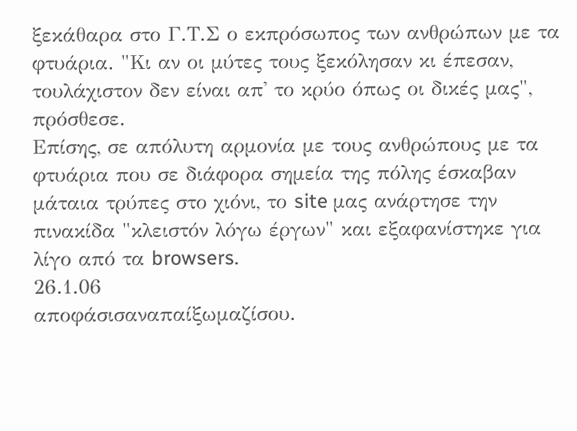ξεκάθαρα στο Γ.Τ.Σ ο εκπρόσωπος των ανθρώπων με τα φτυάρια. "Κι αν οι μύτες τους ξεκόλησαν κι έπεσαν, τουλάχιστον δεν είναι απ' το κρύο όπως οι δικές μας", πρόσθεσε.
Επίσης, σε απόλυτη αρμονία με τους ανθρώπους με τα φτυάρια που σε διάφορα σημεία της πόλης έσκαβαν μάταια τρύπες στο χιόνι, το site μας ανάρτησε την πινακίδα "κλειστόν λόγω έργων" και εξαφανίστηκε για λίγο από τα browsers.
26.1.06
αποφάσισαναπαίξωμαζίσου.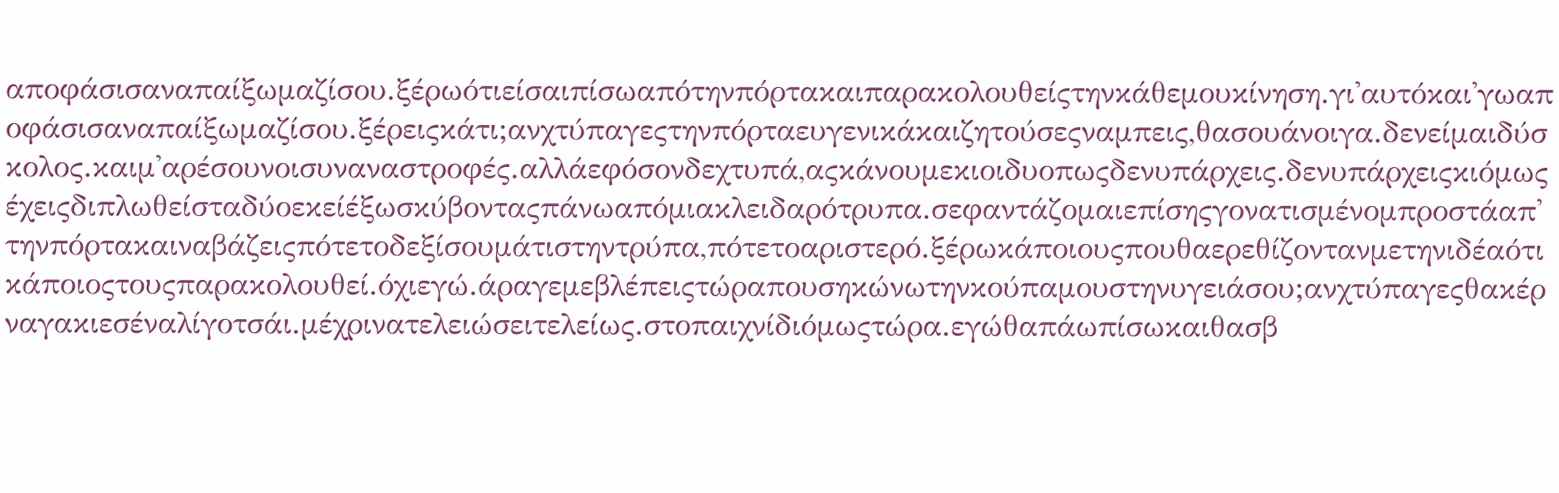αποφάσισαναπαίξωμαζίσου.ξέρωότιείσαιπίσωαπότηνπόρτακαιπαρακολουθείςτηνκάθεμουκίνηση.γι'αυτόκαι'γωαποφάσισαναπαίξωμαζίσου.ξέρειςκάτι;ανχτύπαγεςτηνπόρταευγενικάκαιζητούσεςναμπεις,θασουάνοιγα.δενείμαιδύσκολος.καιμ'αρέσουνοισυναναστροφές.αλλάεφόσονδεχτυπά,αςκάνουμεκιοιδυοπωςδενυπάρχεις.δενυπάρχειςκιόμωςέχειςδιπλωθείσταδύοεκείέξωσκύβονταςπάνωαπόμιακλειδαρότρυπα.σεφαντάζομαιεπίσηςγονατισμένομπροστάαπ'τηνπόρτακαιναβάζειςπότετοδεξίσουμάτιστηντρύπα,πότετοαριστερό.ξέρωκάποιουςπουθαερεθίζοντανμετηνιδέαότικάποιοςτουςπαρακολουθεί.όχιεγώ.άραγεμεβλέπειςτώραπουσηκώνωτηνκούπαμουστηνυγειάσου;ανχτύπαγεςθακέρναγακιεσέναλίγοτσάι.μέχρινατελειώσειτελείως.στοπαιχνίδιόμωςτώρα.εγώθαπάωπίσωκαιθασβ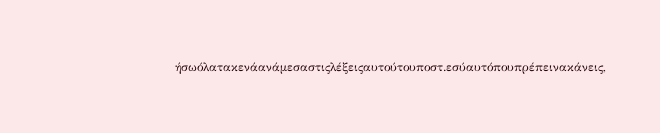ήσωόλατακενάανάμεσαστιςλέξειςαυτούτουποστ.εσύαυτόπουπρέπεινακάνεις,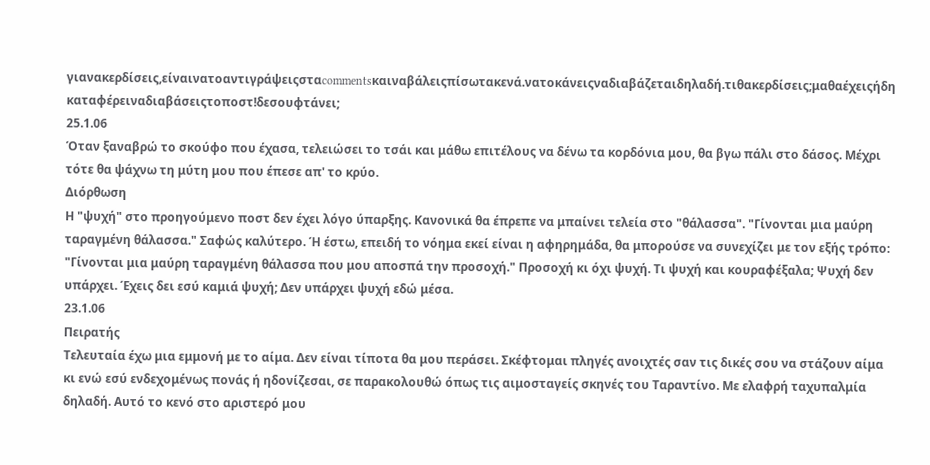γιανακερδίσεις,είναινατοαντιγράψειςσταcommentsκαιναβάλειςπίσωτακενά.νατοκάνειςναδιαβάζεταιδηλαδή.τιθακερδίσεις;μαθαέχειςήδη καταφέρειναδιαβάσειςτοποστ!δεσουφτάνει;
25.1.06
Όταν ξαναβρώ το σκούφο που έχασα, τελειώσει το τσάι και μάθω επιτέλους να δένω τα κορδόνια μου, θα βγω πάλι στο δάσος. Μέχρι τότε θα ψάχνω τη μύτη μου που έπεσε απ' το κρύο.
Διόρθωση
Η "ψυχή" στο προηγούμενο ποστ δεν έχει λόγο ύπαρξης. Κανονικά θα έπρεπε να μπαίνει τελεία στο "θάλασσα". "Γίνονται μια μαύρη ταραγμένη θάλασσα." Σαφώς καλύτερο. Ή έστω, επειδή το νόημα εκεί είναι η αφηρημάδα, θα μπορούσε να συνεχίζει με τον εξής τρόπο: "Γίνονται μια μαύρη ταραγμένη θάλασσα που μου αποσπά την προσοχή." Προσοχή κι όχι ψυχή. Τι ψυχή και κουραφέξαλα; Ψυχή δεν υπάρχει. Έχεις δει εσύ καμιά ψυχή; Δεν υπάρχει ψυχή εδώ μέσα.
23.1.06
Πειρατής
Τελευταία έχω μια εμμονή με το αίμα. Δεν είναι τίποτα θα μου περάσει. Σκέφτομαι πληγές ανοιχτές σαν τις δικές σου να στάζουν αίμα κι ενώ εσύ ενδεχομένως πονάς ή ηδονίζεσαι, σε παρακολουθώ όπως τις αιμοσταγείς σκηνές του Ταραντίνο. Με ελαφρή ταχυπαλμία δηλαδή. Αυτό το κενό στο αριστερό μου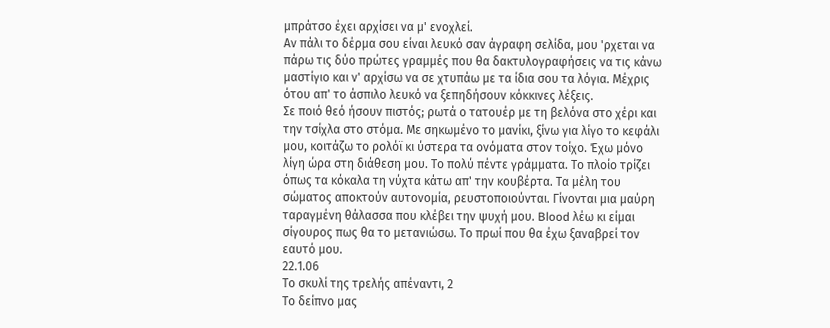μπράτσο έχει αρχίσει να μ' ενοχλεί.
Αν πάλι το δέρμα σου είναι λευκό σαν άγραφη σελίδα, μου 'ρχεται να πάρω τις δύο πρώτες γραμμές που θα δακτυλογραφήσεις να τις κάνω μαστίγιο και ν' αρχίσω να σε χτυπάω με τα ίδια σου τα λόγια. Μέχρις ότου απ' το άσπιλο λευκό να ξεπηδήσουν κόκκινες λέξεις.
Σε ποιό θεό ήσουν πιστός; ρωτά ο τατουέρ με τη βελόνα στο χέρι και την τσίχλα στο στόμα. Με σηκωμένο το μανίκι, ξίνω για λίγο το κεφάλι μου, κοιτάζω το ρολόϊ κι ύστερα τα ονόματα στον τοίχο. Έχω μόνο λίγη ώρα στη διάθεση μου. Το πολύ πέντε γράμματα. Το πλοίο τρίζει όπως τα κόκαλα τη νύχτα κάτω απ' την κουβέρτα. Τα μέλη του σώματος αποκτούν αυτονομία, ρευστοποιούνται. Γίνονται μια μαύρη ταραγμένη θάλασσα που κλέβει την ψυχή μου. Blood λέω κι είμαι σίγουρος πως θα το μετανιώσω. Το πρωί που θα έχω ξαναβρεί τον εαυτό μου.
22.1.06
Το σκυλί της τρελής απέναντι, 2
Το δείπνο μας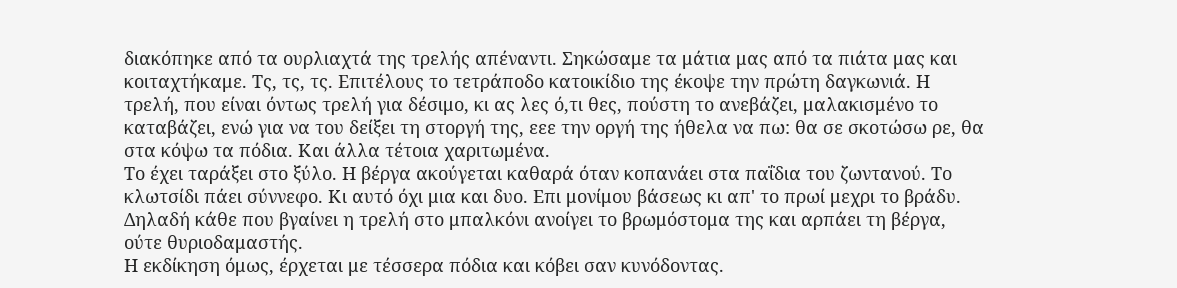διακόπηκε από τα ουρλιαχτά της τρελής απέναντι. Σηκώσαμε τα μάτια μας από τα πιάτα μας και κοιταχτήκαμε. Τς, τς, τς. Επιτέλους το τετράποδο κατοικίδιο της έκοψε την πρώτη δαγκωνιά. Η τρελή, που είναι όντως τρελή για δέσιμο, κι ας λες ό,τι θες, πούστη το ανεβάζει, μαλακισμένο το καταβάζει, ενώ για να του δείξει τη στοργή της, εεε την οργή της ήθελα να πω: θα σε σκοτώσω ρε, θα στα κόψω τα πόδια. Και άλλα τέτοια χαριτωμένα.
Το έχει ταράξει στο ξύλο. Η βέργα ακούγεται καθαρά όταν κοπανάει στα παΐδια του ζωντανού. Το κλωτσίδι πάει σύννεφο. Κι αυτό όχι μια και δυο. Επι μονίμου βάσεως κι απ' το πρωί μεχρι το βράδυ. Δηλαδή κάθε που βγαίνει η τρελή στο μπαλκόνι ανοίγει το βρωμόστομα της και αρπάει τη βέργα, ούτε θυριοδαμαστής.
Η εκδίκηση όμως, έρχεται με τέσσερα πόδια και κόβει σαν κυνόδοντας.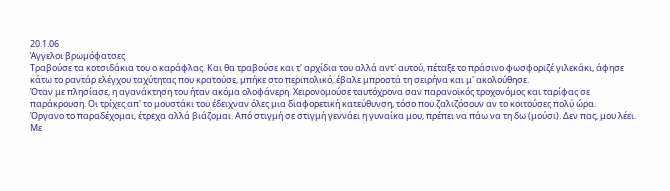20.1.06
Άγγελοι βρωμόφατσες
Τραβούσε τα κοτσιδάκια του ο καράφλας. Και θα τραβούσε και τ' αρχίδια του αλλά αντ' αυτού, πέταξε το πράσινο φωσφοριζέ γιλεκάκι, άφησε κάτω το ραντάρ ελέγχου ταχύτητας που κρατούσε, μπήκε στο περιπολικό, έβαλε μπροστά τη σειρήνα και μ' ακολούθησε.
Όταν με πλησίασε, η αγανάκτηση του ήταν ακόμα ολοφάνερη. Χειρονομούσε ταυτόχρονα σαν παρανοϊκός τροχονόμος και ταρίφας σε παράκρουση. Οι τρίχες απ' το μουστάκι του έδειχναν όλες μια διαφορετική κατεύθυνση, τόσο που ζαλιζόσουν αν το κοιτούσες πολύ ώρα.
Όργανο το παραδέχομαι, έτρεχα αλλά βιάζομαι. Από στιγμή σε στιγμή γεννάει η γυναίκα μου, πρέπει να πάω να τη δω (μούσι). Δεν πας, μου λέει. Με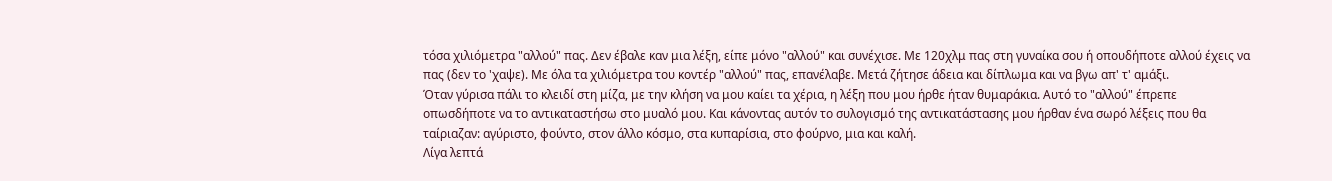τόσα χιλιόμετρα "αλλού" πας. Δεν έβαλε καν μια λέξη, είπε μόνο "αλλού" και συνέχισε. Με 120χλμ πας στη γυναίκα σου ή οπουδήποτε αλλού έχεις να πας (δεν το 'χαψε). Με όλα τα χιλιόμετρα του κοντέρ "αλλού" πας, επανέλαβε. Μετά ζήτησε άδεια και δίπλωμα και να βγω απ' τ' αμάξι.
Όταν γύρισα πάλι το κλειδί στη μίζα, με την κλήση να μου καίει τα χέρια, η λέξη που μου ήρθε ήταν θυμαράκια. Αυτό το "αλλού" έπρεπε οπωσδήποτε να το αντικαταστήσω στο μυαλό μου. Και κάνοντας αυτόν το συλογισμό της αντικατάστασης μου ήρθαν ένα σωρό λέξεις που θα ταίριαζαν: αγύριστο, φούντο, στον άλλο κόσμο, στα κυπαρίσια, στο φούρνο, μια και καλή.
Λίγα λεπτά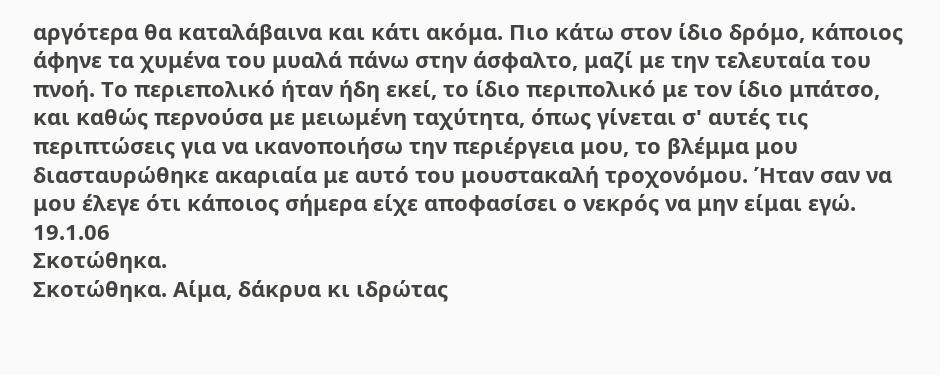αργότερα θα καταλάβαινα και κάτι ακόμα. Πιο κάτω στον ίδιο δρόμο, κάποιος άφηνε τα χυμένα του μυαλά πάνω στην άσφαλτο, μαζί με την τελευταία του πνοή. Το περιεπολικό ήταν ήδη εκεί, το ίδιο περιπολικό με τον ίδιο μπάτσο, και καθώς περνούσα με μειωμένη ταχύτητα, όπως γίνεται σ' αυτές τις περιπτώσεις για να ικανοποιήσω την περιέργεια μου, το βλέμμα μου διασταυρώθηκε ακαριαία με αυτό του μουστακαλή τροχονόμου. Ήταν σαν να μου έλεγε ότι κάποιος σήμερα είχε αποφασίσει ο νεκρός να μην είμαι εγώ.
19.1.06
Σκοτώθηκα.
Σκοτώθηκα. Αίμα, δάκρυα κι ιδρώτας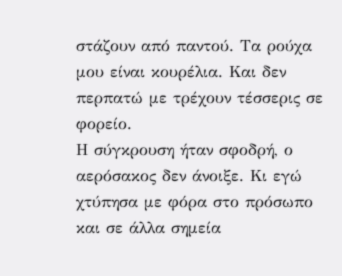στάζουν από παντού. Τα ρούχα μου είναι κουρέλια. Και δεν περπατώ με τρέχουν τέσσερις σε φορείο.
Η σύγκρουση ήταν σφοδρή, ο αερόσακος δεν άνοιξε. Κι εγώ χτύπησα με φόρα στο πρόσωπο και σε άλλα σημεία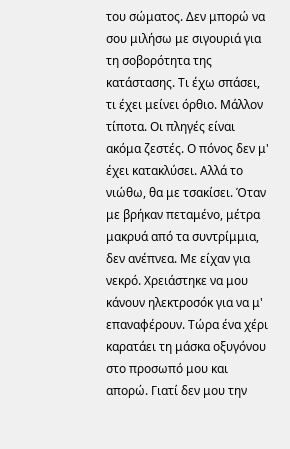του σώματος. Δεν μπορώ να σου μιλήσω με σιγουριά για τη σοβορότητα της κατάστασης. Τι έχω σπάσει, τι έχει μείνει όρθιο. Μάλλον τίποτα. Οι πληγές είναι ακόμα ζεστές. Ο πόνος δεν μ' έχει κατακλύσει. Αλλά το νιώθω, θα με τσακίσει. Όταν με βρήκαν πεταμένο, μέτρα μακρυά από τα συντρίμμια, δεν ανέπνεα. Με είχαν για νεκρό. Χρειάστηκε να μου κάνουν ηλεκτροσόκ για να μ' επαναφέρουν. Τώρα ένα χέρι καρατάει τη μάσκα οξυγόνου στο προσωπό μου και απορώ. Γιατί δεν μου την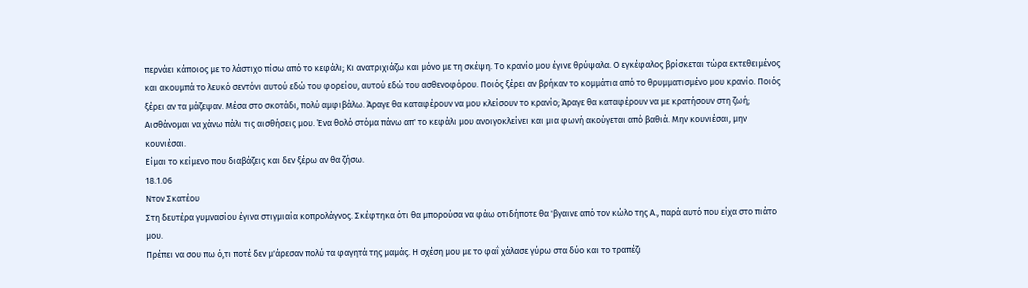περνάει κάποιος με το λάστιχο πίσω από το κεφάλι; Κι ανατριχιάζω και μόνο με τη σκέψη. Το κρανίο μου έγινε θρύψαλα. Ο εγκέφαλος βρίσκεται τώρα εκτεθειμένος και ακουμπά το λευκό σεντόνι αυτού εδώ του φορείου, αυτού εδώ του ασθενοφόρου. Ποιός ξέρει αν βρήκαν το κομμάτια από το θρυμματισμένο μου κρανίο. Ποιός ξέρει αν τα μάζεψαν. Μέσα στο σκοτάδι, πολύ αμφιβάλω. Άραγε θα καταφέρουν να μου κλείσουν το κρανίο; Άραγε θα καταφέρουν να με κρατήσουν στη ζωή; Αισθάνομαι να χάνω πάλι τις αισθήσεις μου. Ένα θολό στόμα πάνω απ' το κεφάλι μου ανοιγοκλείνει και μια φωνή ακούγεται από βαθιά. Μην κουνιέσαι, μην κουνιέσαι.
Είμαι το κείμενο που διαβάζεις και δεν ξέρω αν θα ζήσω.
18.1.06
Ντον Σκατέου
Στη δευτέρα γυμνασίου έγινα στιγμιαία κοπρολάγνος. Σκέφτηκα ότι θα μπορούσα να φάω οτιδήποτε θα 'βγαινε από τον κώλο της Α., παρά αυτό που είχα στο πιάτο μου.
Πρέπει να σου πω ό,τι ποτέ δεν μ'άρεσαν πολύ τα φαγητά της μαμάς. Η σχέση μου με το φαΐ χάλασε γύρω στα δύο και το τραπέζι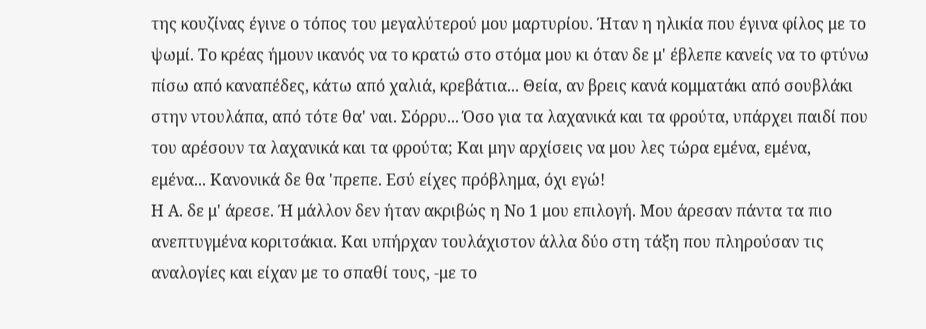της κουζίνας έγινε ο τόπος του μεγαλύτερού μου μαρτυρίου. Ήταν η ηλικία που έγινα φίλος με το ψωμί. Το κρέας ήμουν ικανός να το κρατώ στο στόμα μου κι όταν δε μ' έβλεπε κανείς να το φτύνω πίσω από καναπέδες, κάτω από χαλιά, κρεβάτια... Θεία, αν βρεις κανά κομματάκι από σουβλάκι στην ντουλάπα, από τότε θα' ναι. Σόρρυ... Όσο για τα λαχανικά και τα φρούτα, υπάρχει παιδί που του αρέσουν τα λαχανικά και τα φρούτα; Και μην αρχίσεις να μου λες τώρα εμένα, εμένα, εμένα... Κανονικά δε θα 'πρεπε. Εσύ είχες πρόβλημα, όχι εγώ!
Η Α. δε μ' άρεσε. Ή μάλλον δεν ήταν ακριβώς η Νο 1 μου επιλογή. Μου άρεσαν πάντα τα πιο ανεπτυγμένα κοριτσάκια. Και υπήρχαν τουλάχιστον άλλα δύο στη τάξη που πληρούσαν τις αναλογίες και είχαν με το σπαθί τους, -με το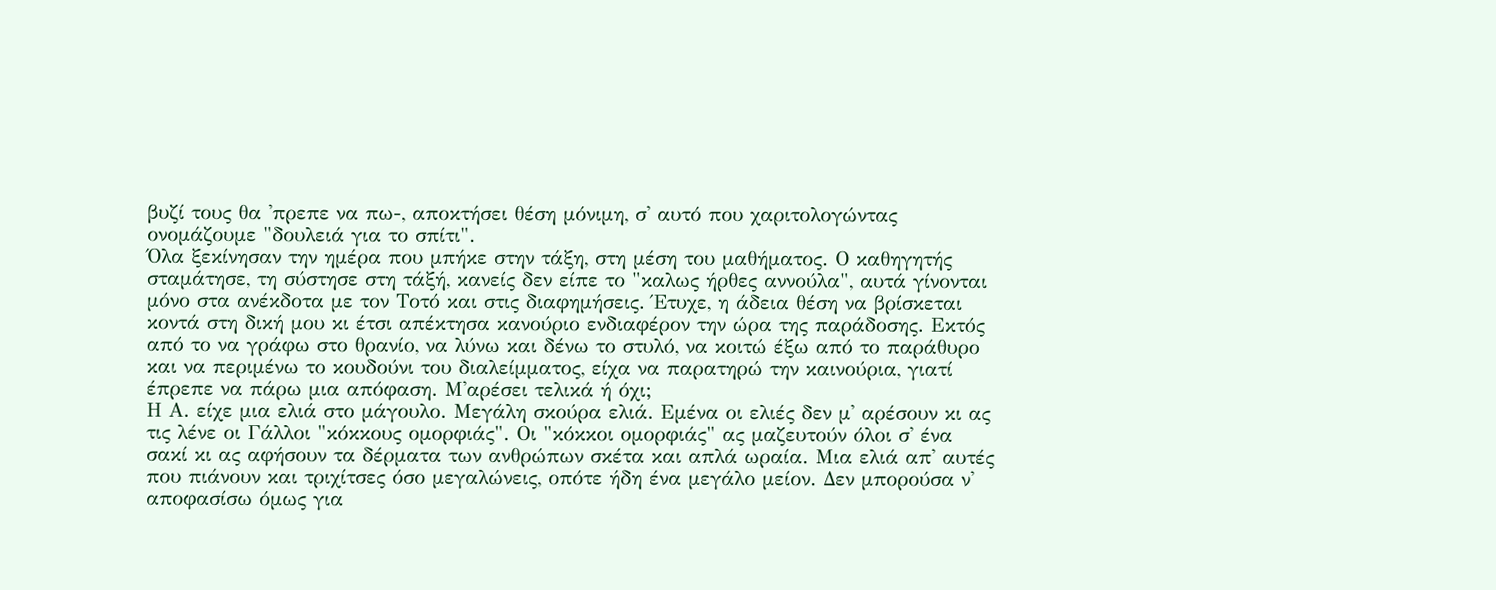βυζί τους θα 'πρεπε να πω-, αποκτήσει θέση μόνιμη, σ' αυτό που χαριτολογώντας ονομάζουμε "δουλειά για το σπίτι".
Όλα ξεκίνησαν την ημέρα που μπήκε στην τάξη, στη μέση του μαθήματος. Ο καθηγητής σταμάτησε, τη σύστησε στη τάξή, κανείς δεν είπε το "καλως ήρθες αννούλα", αυτά γίνονται μόνο στα ανέκδοτα με τον Τοτό και στις διαφημήσεις. Έτυχε, η άδεια θέση να βρίσκεται κοντά στη δική μου κι έτσι απέκτησα κανούριο ενδιαφέρον την ώρα της παράδοσης. Εκτός από το να γράφω στο θρανίο, να λύνω και δένω το στυλό, να κοιτώ έξω από το παράθυρο και να περιμένω το κουδούνι του διαλείμματος, είχα να παρατηρώ την καινούρια, γιατί έπρεπε να πάρω μια απόφαση. Μ'αρέσει τελικά ή όχι;
Η Α. είχε μια ελιά στο μάγουλο. Μεγάλη σκούρα ελιά. Εμένα οι ελιές δεν μ' αρέσουν κι ας τις λένε οι Γάλλοι "κόκκους ομορφιάς". Οι "κόκκοι ομορφιάς" ας μαζευτούν όλοι σ' ένα σακί κι ας αφήσουν τα δέρματα των ανθρώπων σκέτα και απλά ωραία. Μια ελιά απ' αυτές που πιάνουν και τριχίτσες όσο μεγαλώνεις, οπότε ήδη ένα μεγάλο μείον. Δεν μπορούσα ν' αποφασίσω όμως για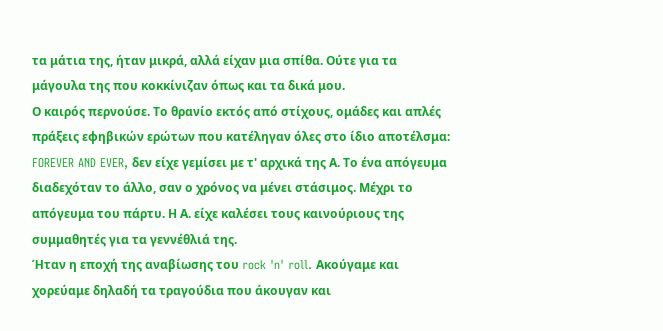τα μάτια της, ήταν μικρά, αλλά είχαν μια σπίθα. Ούτε για τα μάγουλα της που κοκκίνιζαν όπως και τα δικά μου.
Ο καιρός περνούσε. Το θρανίο εκτός από στίχους, ομάδες και απλές πράξεις εφηβικών ερώτων που κατέληγαν όλες στο ίδιο αποτέλσμα: FOREVER AND EVER, δεν είχε γεμίσει με τ' αρχικά της Α. Το ένα απόγευμα διαδεχόταν το άλλο, σαν ο χρόνος να μένει στάσιμος. Μέχρι το απόγευμα του πάρτυ. Η Α. είχε καλέσει τους καινούριους της συμμαθητές για τα γεννέθλιά της.
Ήταν η εποχή της αναβίωσης του rock 'n' roll. Ακούγαμε και χορεύαμε δηλαδή τα τραγούδια που άκουγαν και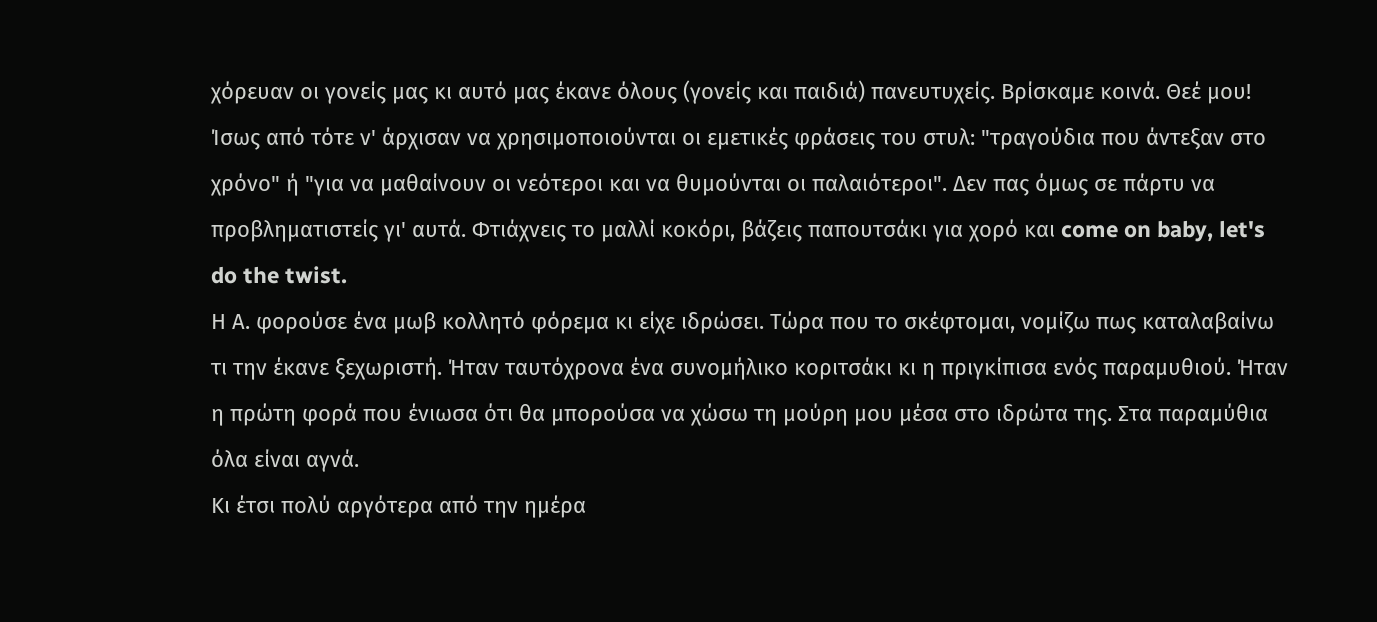χόρευαν οι γονείς μας κι αυτό μας έκανε όλους (γονείς και παιδιά) πανευτυχείς. Βρίσκαμε κοινά. Θεέ μου! Ίσως από τότε ν' άρχισαν να χρησιμοποιούνται οι εμετικές φράσεις του στυλ: "τραγούδια που άντεξαν στο χρόνο" ή "για να μαθαίνουν οι νεότεροι και να θυμούνται οι παλαιότεροι". Δεν πας όμως σε πάρτυ να προβληματιστείς γι' αυτά. Φτιάχνεις το μαλλί κοκόρι, βάζεις παπουτσάκι για χορό και come on baby, let's do the twist.
Η Α. φορούσε ένα μωβ κολλητό φόρεμα κι είχε ιδρώσει. Τώρα που το σκέφτομαι, νομίζω πως καταλαβαίνω τι την έκανε ξεχωριστή. Ήταν ταυτόχρονα ένα συνομήλικο κοριτσάκι κι η πριγκίπισα ενός παραμυθιού. Ήταν η πρώτη φορά που ένιωσα ότι θα μπορούσα να χώσω τη μούρη μου μέσα στο ιδρώτα της. Στα παραμύθια όλα είναι αγνά.
Κι έτσι πολύ αργότερα από την ημέρα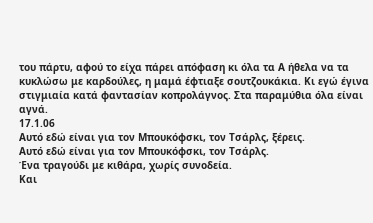του πάρτυ, αφού το είχα πάρει απόφαση κι όλα τα Α ήθελα να τα κυκλώσω με καρδούλες, η μαμά έφτιαξε σουτζουκάκια. Κι εγώ έγινα στιγμιαία κατά φαντασίαν κοπρολάγνος. Στα παραμύθια όλα είναι αγνά.
17.1.06
Αυτό εδώ είναι για τον Μπουκόφσκι, τον Τσάρλς, ξέρεις.
Αυτό εδώ είναι για τον Μπουκόφσκι, τον Τσάρλς.
Ένα τραγούδι με κιθάρα, χωρίς συνοδεία.
Και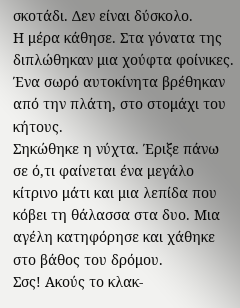σκοτάδι. Δεν είναι δύσκολο.
Η μέρα κάθησε. Στα γόνατα της διπλώθηκαν μια χούφτα φοίνικες. Ένα σωρό αυτοκίνητα βρέθηκαν από την πλάτη, στο στομάχι του κήτους.
Σηκώθηκε η νύχτα. Έριξε πάνω σε ό,τι φαίνεται ένα μεγάλο κίτρινο μάτι και μια λεπίδα που κόβει τη θάλασσα στα δυο. Μια αγέλη κατηφόρησε και χάθηκε στο βάθος του δρόμου.
Σσς! Ακούς το κλακ-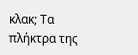κλακ; Τα πλήκτρα της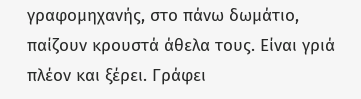γραφομηχανής, στο πάνω δωμάτιο, παίζουν κρουστά άθελα τους. Είναι γριά πλέον και ξέρει. Γράφει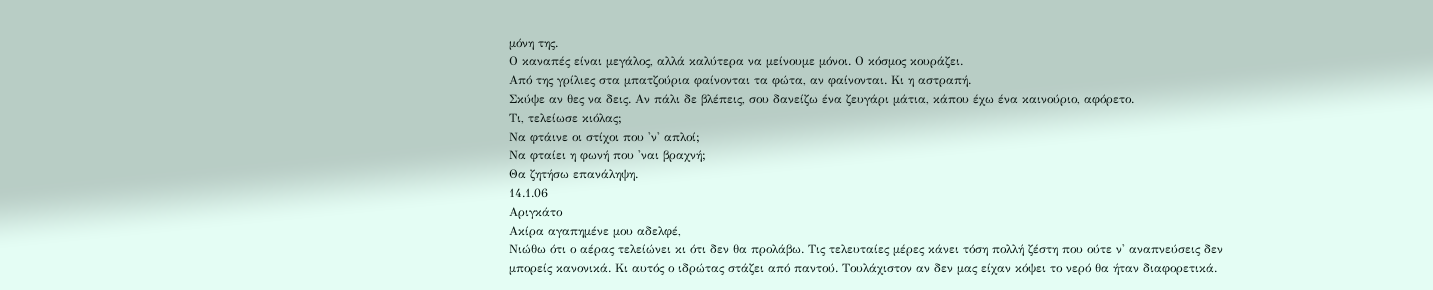μόνη της.
Ο καναπές είναι μεγάλος, αλλά καλύτερα να μείνουμε μόνοι. Ο κόσμος κουράζει.
Από της γρίλιες στα μπατζούρια φαίνονται τα φώτα, αν φαίνονται. Κι η αστραπή.
Σκύψε αν θες να δεις. Αν πάλι δε βλέπεις, σου δανείζω ένα ζευγάρι μάτια, κάπου έχω ένα καινούριο, αφόρετο.
Τι, τελείωσε κιόλας;
Να φτάινε οι στίχοι που 'ν' απλοί;
Να φταίει η φωνή που 'ναι βραχνή;
Θα ζητήσω επανάληψη.
14.1.06
Αριγκάτο
Ακίρα αγαπημένε μου αδελφέ,
Νιώθω ότι ο αέρας τελείώνει κι ότι δεν θα προλάβω. Τις τελευταίες μέρες κάνει τόση πολλή ζέστη που ούτε ν' αναπνεύσεις δεν μπορείς κανονικά. Κι αυτός ο ιδρώτας στάζει από παντού. Τουλάχιστον αν δεν μας είχαν κόψει το νερό θα ήταν διαφορετικά.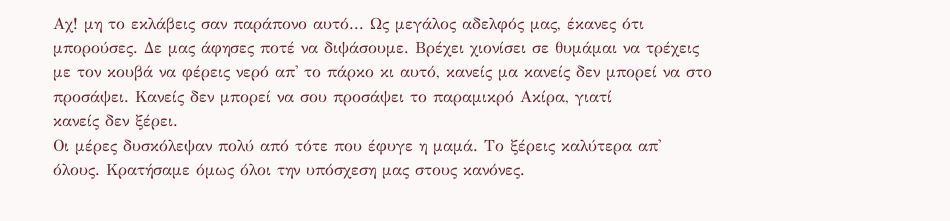Αχ! μη το εκλάβεις σαν παράπονο αυτό... Ως μεγάλος αδελφός μας, έκανες ότι μπορούσες. Δε μας άφησες ποτέ να διψάσουμε. Βρέχει χιονίσει σε θυμάμαι να τρέχεις με τον κουβά να φέρεις νερό απ' το πάρκο κι αυτό, κανείς μα κανείς δεν μπορεί να στο προσάψει. Κανείς δεν μπορεί να σου προσάψει το παραμικρό Ακίρα, γιατί
κανείς δεν ξέρει.
Οι μέρες δυσκόλεψαν πολύ από τότε που έφυγε η μαμά. Το ξέρεις καλύτερα απ' όλους. Κρατήσαμε όμως όλοι την υπόσχεση μας στους κανόνες.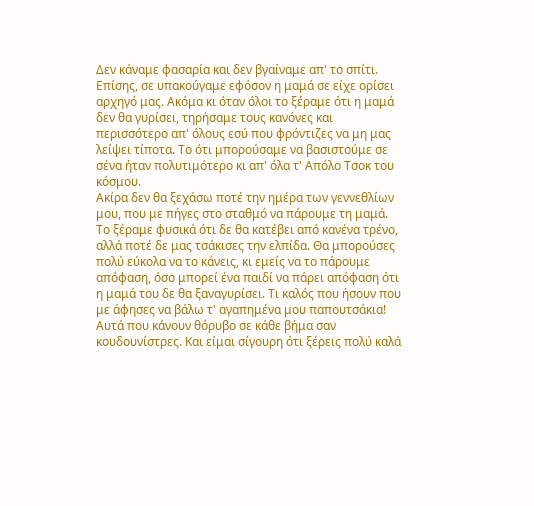Δεν κάναμε φασαρία και δεν βγαίναμε απ' το σπίτι. Επίσης, σε υπακούγαμε εφόσον η μαμά σε είχε ορίσει αρχηγό μας. Ακόμα κι όταν όλοι το ξέραμε ότι η μαμά δεν θα γυρίσει, τηρήσαμε τους κανόνες και περισσότερο απ' όλους εσύ που φρόντιζες να μη μας λείψει τίποτα. Το ότι μπορούσαμε να βασιστούμε σε σένα ήταν πολυτιμότερο κι απ' όλα τ' Απόλο Τσοκ του κόσμου.
Ακίρα δεν θα ξεχάσω ποτέ την ημέρα των γεννεθλίων μου, που με πήγες στο σταθμό να πάρουμε τη μαμά. Το ξέραμε φυσικά ότι δε θα κατέβει από κανένα τρένο, αλλά ποτέ δε μας τσάκισες την ελπίδα. Θα μπορούσες πολύ εύκολα να το κάνεις, κι εμείς να το πάρουμε απόφαση, όσο μπορεί ένα παιδί να πάρει απόφαση ότι η μαμά του δε θα ξαναγυρίσει. Τι καλός που ήσουν που με άφησες να βάλω τ' αγαπημένα μου παπουτσάκια! Αυτά που κάνουν θόρυβο σε κάθε βήμα σαν κουδουνίστρες. Και είμαι σίγουρη ότι ξέρεις πολύ καλά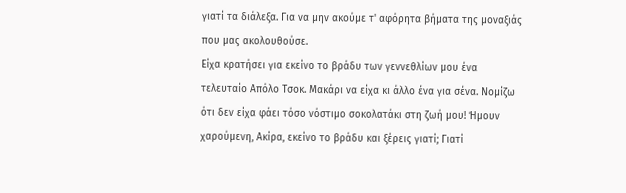γιατί τα διάλεξα. Για να μην ακούμε τ' αφόρητα βήματα της μοναξιάς που μας ακολουθούσε.
Είχα κρατήσει για εκείνο το βράδυ των γεννεθλίων μου ένα τελευταίο Απόλο Τσοκ. Μακάρι να είχα κι άλλο ένα για σένα. Νομίζω ότι δεν είχα φάει τόσο νόστιμο σοκολατάκι στη ζωή μου! Ήμουν χαρούμενη, Ακίρα, εκείνο το βράδυ και ξέρεις γιατί; Γιατί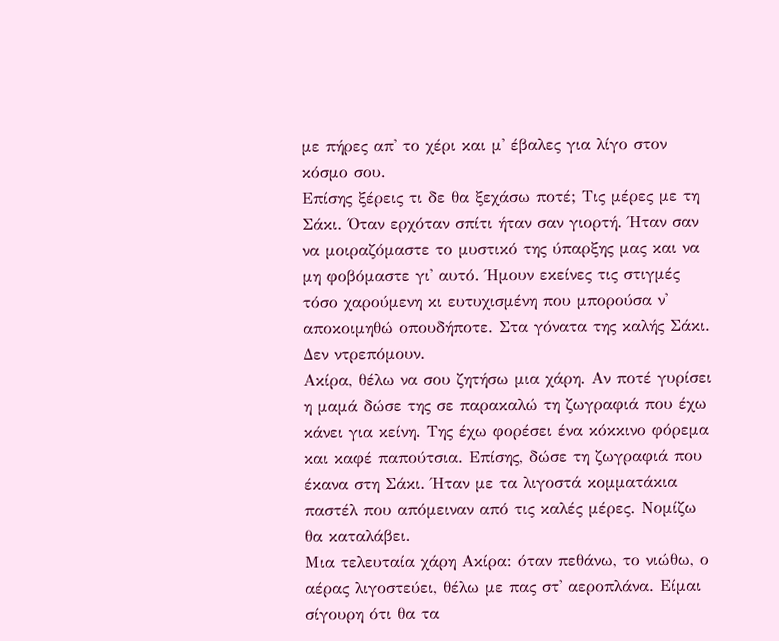με πήρες απ' το χέρι και μ' έβαλες για λίγο στον κόσμο σου.
Επίσης ξέρεις τι δε θα ξεχάσω ποτέ; Τις μέρες με τη Σάκι. Όταν ερχόταν σπίτι ήταν σαν γιορτή. Ήταν σαν να μοιραζόμαστε το μυστικό της ύπαρξης μας και να μη φοβόμαστε γι' αυτό. Ήμουν εκείνες τις στιγμές τόσο χαρούμενη κι ευτυχισμένη που μπορούσα ν' αποκοιμηθώ οπουδήποτε. Στα γόνατα της καλής Σάκι. Δεν ντρεπόμουν.
Ακίρα, θέλω να σου ζητήσω μια χάρη. Αν ποτέ γυρίσει η μαμά δώσε της σε παρακαλώ τη ζωγραφιά που έχω κάνει για κείνη. Της έχω φορέσει ένα κόκκινο φόρεμα και καφέ παπούτσια. Επίσης, δώσε τη ζωγραφιά που έκανα στη Σάκι. Ήταν με τα λιγοστά κομματάκια παστέλ που απόμειναν από τις καλές μέρες. Νομίζω θα καταλάβει.
Μια τελευταία χάρη Ακίρα: όταν πεθάνω, το νιώθω, ο αέρας λιγοστεύει, θέλω με πας στ' αεροπλάνα. Είμαι σίγουρη ότι θα τα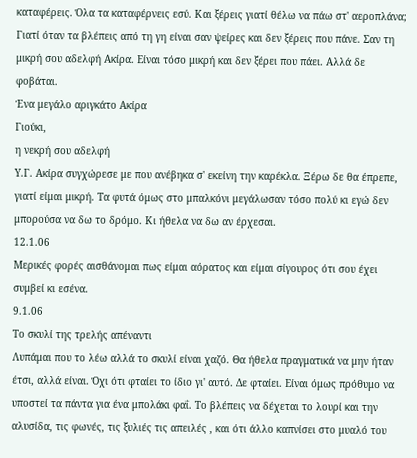καταφέρεις. Όλα τα καταφέρνεις εσύ. Και ξέρεις γιατί θέλω να πάω στ' αεροπλάνα; Γιατί όταν τα βλέπεις από τη γη είναι σαν ψείρες και δεν ξέρεις που πάνε. Σαν τη μικρή σου αδελφή Ακίρα. Είναι τόσο μικρή και δεν ξέρει που πάει. Αλλά δε φοβάται.
Ένα μεγάλο αριγκάτο Ακίρα
Γιούκι,
η νεκρή σου αδελφή
Υ.Γ. Ακίρα συγχώρεσε με που ανέβηκα σ' εκείνη την καρέκλα. Ξέρω δε θα έπρεπε, γιατί είμαι μικρή. Τα φυτά όμως στο μπαλκόνι μεγάλωσαν τόσο πολύ κι εγώ δεν μπορούσα να δω το δρόμο. Κι ήθελα να δω αν έρχεσαι.
12.1.06
Μερικές φορές αισθάνομαι πως είμαι αόρατος και είμαι σίγουρος ότι σου έχει συμβεί κι εσένα.
9.1.06
Το σκυλί της τρελής απέναντι
Λυπάμαι που το λέω αλλά το σκυλί είναι χαζό. Θα ήθελα πραγματικά να μην ήταν έτσι, αλλά είναι. Όχι ότι φταίει το ίδιο γι' αυτό. Δε φταίει. Είναι όμως πρόθυμο να υποστεί τα πάντα για ένα μπολάκι φαΐ. Το βλέπεις να δέχεται το λουρί και την αλυσίδα, τις φωνές, τις ξυλιές τις απειλές , και ότι άλλο καπνίσει στο μυαλό του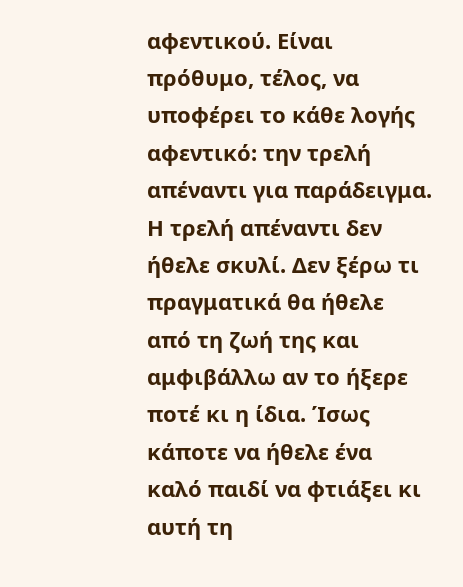αφεντικού. Είναι πρόθυμο, τέλος, να υποφέρει το κάθε λογής αφεντικό: την τρελή απέναντι για παράδειγμα.
Η τρελή απέναντι δεν ήθελε σκυλί. Δεν ξέρω τι πραγματικά θα ήθελε από τη ζωή της και αμφιβάλλω αν το ήξερε ποτέ κι η ίδια. Ίσως κάποτε να ήθελε ένα καλό παιδί να φτιάξει κι αυτή τη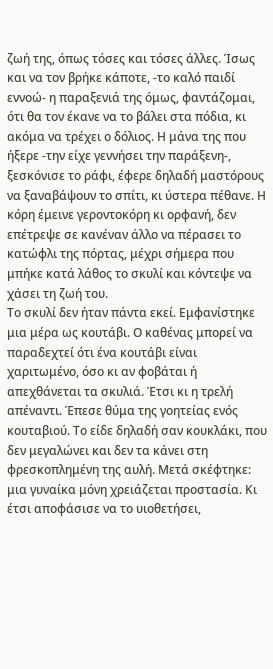ζωή της, όπως τόσες και τόσες άλλες. Ίσως και να τον βρήκε κάποτε, -το καλό παιδί εννοώ- η παραξενιά της όμως, φαντάζομαι, ότι θα τον έκανε να το βάλει στα πόδια, κι ακόμα να τρέχει ο δόλιος. Η μάνα της που ήξερε -την είχε γεννήσει την παράξενη-, ξεσκόνισε το ράφι, έφερε δηλαδή μαστόρους να ξαναβάψουν το σπίτι, κι ύστερα πέθανε. Η κόρη έμεινε γεροντοκόρη κι ορφανή, δεν επέτρεψε σε κανέναν άλλο να πέρασει το κατώφλι της πόρτας, μέχρι σήμερα που μπήκε κατά λάθος το σκυλί και κόντεψε να χάσει τη ζωή του.
Το σκυλί δεν ήταν πάντα εκεί. Εμφανίστηκε μια μέρα ως κουτάβι. Ο καθένας μπορεί να παραδεχτεί ότι ένα κουτάβι είναι χαριτωμένο, όσο κι αν φοβάται ή απεχθάνεται τα σκυλιά. Έτσι κι η τρελή απέναντι. Έπεσε θύμα της γοητείας ενός κουταβιού. Το είδε δηλαδή σαν κουκλάκι, που δεν μεγαλώνει και δεν τα κάνει στη φρεσκοπλημένη της αυλή. Μετά σκέφτηκε: μια γυναίκα μόνη χρειάζεται προστασία. Κι έτσι αποφάσισε να το υιοθετήσει,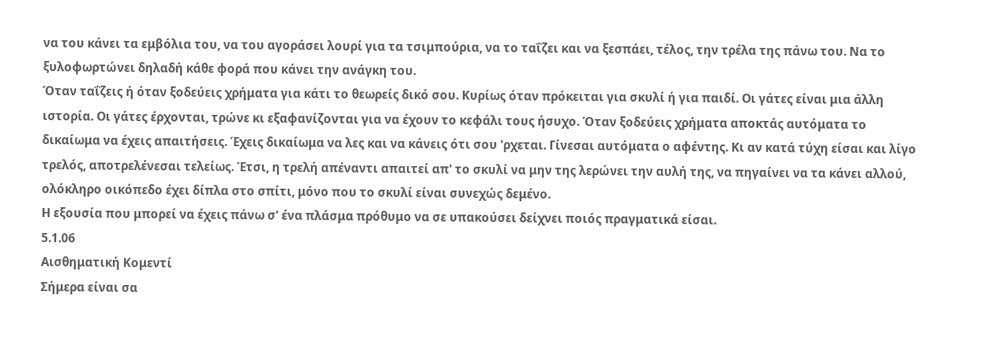να του κάνει τα εμβόλια του, να του αγοράσει λουρί για τα τσιμπούρια, να το ταΐζει και να ξεσπάει, τέλος, την τρέλα της πάνω του. Να το ξυλοφωρτώνει δηλαδή κάθε φορά που κάνει την ανάγκη του.
Όταν ταΐζεις ή όταν ξοδεύεις χρήματα για κάτι το θεωρείς δικό σου. Κυρίως όταν πρόκειται για σκυλί ή για παιδί. Οι γάτες είναι μια άλλη ιστορία. Οι γάτες έρχονται, τρώνε κι εξαφανίζονται για να έχουν το κεφάλι τους ήσυχο. Όταν ξοδεύεις χρήματα αποκτάς αυτόματα το δικαίωμα να έχεις απαιτήσεις. Έχεις δικαίωμα να λες και να κάνεις ότι σου 'ρχεται. Γίνεσαι αυτόματα ο αφέντης. Κι αν κατά τύχη είσαι και λίγο τρελός, αποτρελένεσαι τελείως. Έτσι, η τρελή απέναντι απαιτεί απ' το σκυλί να μην της λερώνει την αυλή της, να πηγαίνει να τα κάνει αλλού, ολόκληρο οικόπεδο έχει δίπλα στο σπίτι, μόνο που το σκυλί είναι συνεχώς δεμένο.
Η εξουσία που μπορεί να έχεις πάνω σ' ένα πλάσμα πρόθυμο να σε υπακούσει δείχνει ποιός πραγματικά είσαι.
5.1.06
Αισθηματική Κομεντί
Σήμερα είναι σα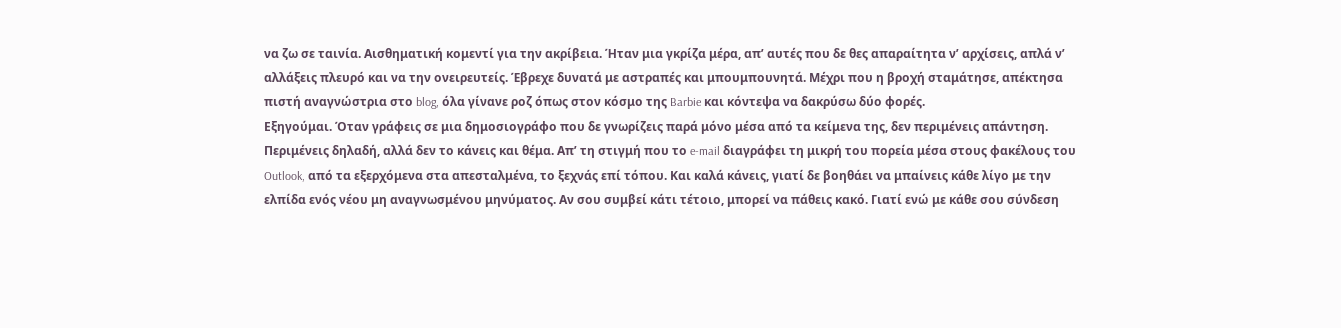να ζω σε ταινία. Αισθηματική κομεντί για την ακρίβεια. Ήταν μια γκρίζα μέρα, απ’ αυτές που δε θες απαραίτητα ν’ αρχίσεις, απλά ν’ αλλάξεις πλευρό και να την ονειρευτείς. Έβρεχε δυνατά με αστραπές και μπουμπουνητά. Μέχρι που η βροχή σταμάτησε, απέκτησα πιστή αναγνώστρια στο blog, όλα γίνανε ροζ όπως στον κόσμο της Barbie και κόντεψα να δακρύσω δύο φορές.
Εξηγούμαι. Όταν γράφεις σε μια δημοσιογράφο που δε γνωρίζεις παρά μόνο μέσα από τα κείμενα της, δεν περιμένεις απάντηση. Περιμένεις δηλαδή, αλλά δεν το κάνεις και θέμα. Απ’ τη στιγμή που το e-mail διαγράφει τη μικρή του πορεία μέσα στους φακέλους του Outlook, από τα εξερχόμενα στα απεσταλμένα, το ξεχνάς επί τόπου. Και καλά κάνεις, γιατί δε βοηθάει να μπαίνεις κάθε λίγο με την ελπίδα ενός νέου μη αναγνωσμένου μηνύματος. Αν σου συμβεί κάτι τέτοιο, μπορεί να πάθεις κακό. Γιατί ενώ με κάθε σου σύνδεση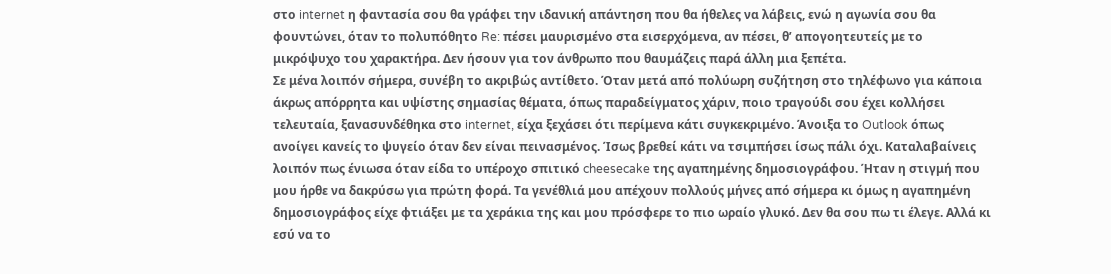στο internet η φαντασία σου θα γράφει την ιδανική απάντηση που θα ήθελες να λάβεις, ενώ η αγωνία σου θα φουντώνει, όταν το πολυπόθητο Re: πέσει μαυρισμένο στα εισερχόμενα, αν πέσει, θ’ απογοητευτείς με το μικρόψυχο του χαρακτήρα. Δεν ήσουν για τον άνθρωπο που θαυμάζεις παρά άλλη μια ξεπέτα.
Σε μένα λοιπόν σήμερα, συνέβη το ακριβώς αντίθετο. Όταν μετά από πολύωρη συζήτηση στο τηλέφωνο για κάποια άκρως απόρρητα και υψίστης σημασίας θέματα, όπως παραδείγματος χάριν, ποιο τραγούδι σου έχει κολλήσει τελευταία, ξανασυνδέθηκα στο internet, είχα ξεχάσει ότι περίμενα κάτι συγκεκριμένο. Άνοιξα το Outlook όπως ανοίγει κανείς το ψυγείο όταν δεν είναι πεινασμένος. Ίσως βρεθεί κάτι να τσιμπήσει ίσως πάλι όχι. Καταλαβαίνεις λοιπόν πως ένιωσα όταν είδα το υπέροχο σπιτικό cheesecake της αγαπημένης δημοσιογράφου. Ήταν η στιγμή που μου ήρθε να δακρύσω για πρώτη φορά. Τα γενέθλιά μου απέχουν πολλούς μήνες από σήμερα κι όμως η αγαπημένη δημοσιογράφος είχε φτιάξει με τα χεράκια της και μου πρόσφερε το πιο ωραίο γλυκό. Δεν θα σου πω τι έλεγε. Αλλά κι εσύ να το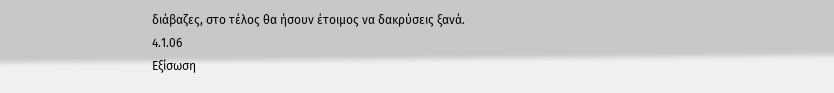διάβαζες, στο τέλος θα ήσουν έτοιμος να δακρύσεις ξανά.
4.1.06
Εξίσωση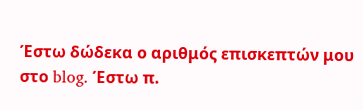Έστω δώδεκα ο αριθμός επισκεπτών μου στο blog. Έστω π.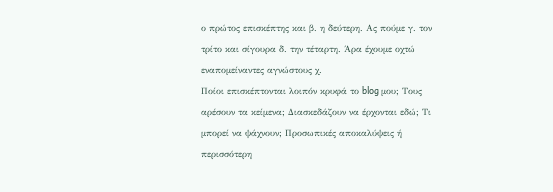ο πρώτος επισκέπτης και β. η δεύτερη. Ας πούμε γ. τον τρίτο και σίγουρα δ. την τέταρτη. Άρα έχουμε οχτώ εναπομείναντες αγνώστους χ.
Ποίοι επισκέπτονται λοιπόν κρυφά το blog μου; Τους αρέσουν τα κείμενα; Διασκεδάζουν να έρχονται εδώ; Τι μπορεί να ψάχνουν; Προσωπικές αποκαλύψεις ή περισσότερη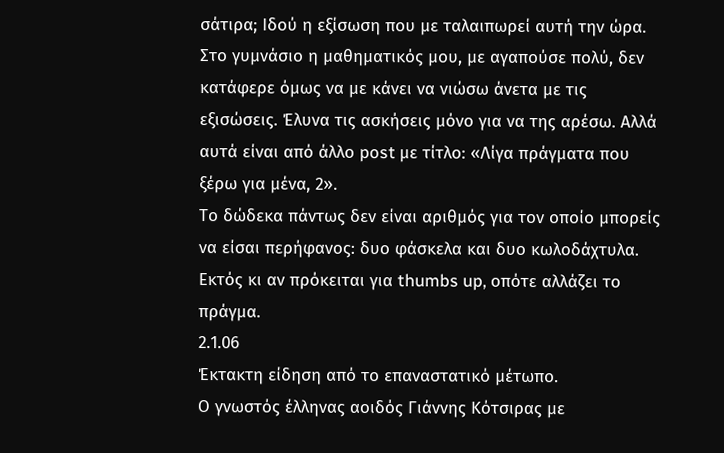σάτιρα; Ιδού η εξίσωση που με ταλαιπωρεί αυτή την ώρα.
Στο γυμνάσιο η μαθηματικός μου, με αγαπούσε πολύ, δεν κατάφερε όμως να με κάνει να νιώσω άνετα με τις εξισώσεις. Έλυνα τις ασκήσεις μόνο για να της αρέσω. Αλλά αυτά είναι από άλλο post με τίτλο: «Λίγα πράγματα που ξέρω για μένα, 2».
Το δώδεκα πάντως δεν είναι αριθμός για τον οποίο μπορείς να είσαι περήφανος: δυο φάσκελα και δυο κωλοδάχτυλα. Εκτός κι αν πρόκειται για thumbs up, οπότε αλλάζει το πράγμα.
2.1.06
Έκτακτη είδηση από το επαναστατικό μέτωπο.
Ο γνωστός έλληνας αοιδός Γιάννης Κότσιρας με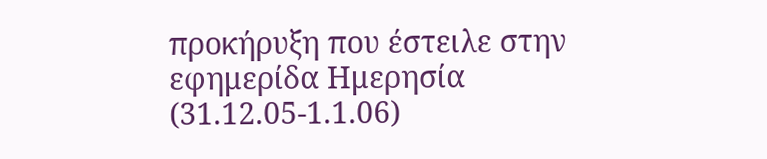προκήρυξη που έστειλε στην εφημερίδα Ημερησία (31.12.05-1.1.06)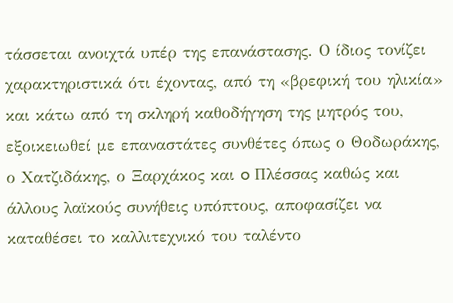τάσσεται ανοιχτά υπέρ της επανάστασης. Ο ίδιος τονίζει χαρακτηριστικά ότι έχοντας, από τη «βρεφική του ηλικία» και κάτω από τη σκληρή καθοδήγηση της μητρός του, εξοικειωθεί με επαναστάτες συνθέτες όπως ο Θοδωράκης, ο Χατζιδάκης, ο Ξαρχάκος και o Πλέσσας καθώς και άλλους λαϊκούς συνήθεις υπόπτους, αποφασίζει να καταθέσει το καλλιτεχνικό του ταλέντο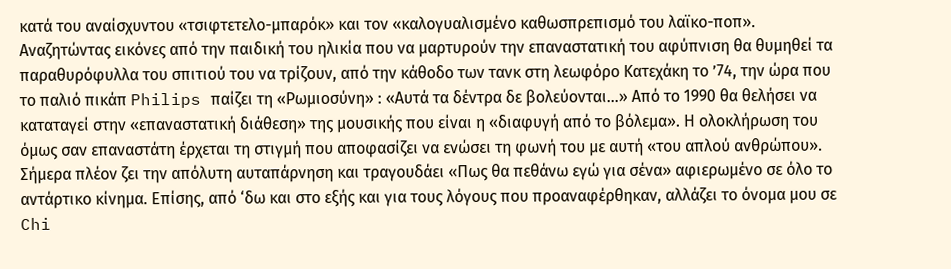κατά του αναίσχυντου «τσιφτετελο-μπαρόκ» και τον «καλογυαλισμένο καθωσπρεπισμό του λαϊκο-ποπ».
Αναζητώντας εικόνες από την παιδική του ηλικία που να μαρτυρούν την επαναστατική του αφύπνιση θα θυμηθεί τα παραθυρόφυλλα του σπιτιού του να τρίζουν, από την κάθοδο των τανκ στη λεωφόρο Κατεχάκη το ’74, την ώρα που το παλιό πικάπ Philips παίζει τη «Ρωμιοσύνη» : «Αυτά τα δέντρα δε βολεύονται…» Από το 1990 θα θελήσει να καταταγεί στην «επαναστατική διάθεση» της μουσικής που είναι η «διαφυγή από το βόλεμα». Η ολοκλήρωση του όμως σαν επαναστάτη έρχεται τη στιγμή που αποφασίζει να ενώσει τη φωνή του με αυτή «του απλού ανθρώπου». Σήμερα πλέον ζει την απόλυτη αυταπάρνηση και τραγουδάει «Πως θα πεθάνω εγώ για σένα» αφιερωμένο σε όλο το αντάρτικο κίνημα. Επίσης, από ‘δω και στο εξής και για τους λόγους που προαναφέρθηκαν, αλλάζει το όνομα μου σε Chi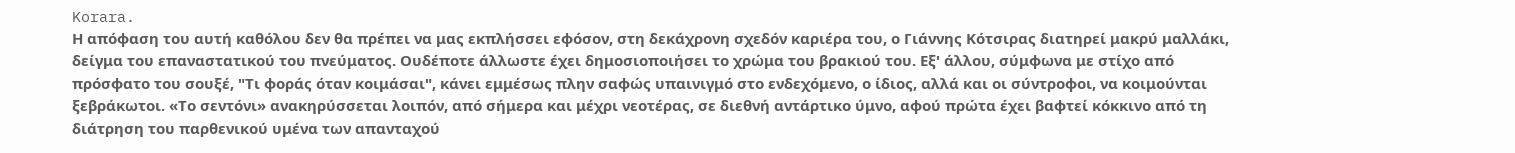Korara.
Η απόφαση του αυτή καθόλου δεν θα πρέπει να μας εκπλήσσει εφόσον, στη δεκάχρονη σχεδόν καριέρα του, ο Γιάννης Κότσιρας διατηρεί μακρύ μαλλάκι, δείγμα του επαναστατικού του πνεύματος. Ουδέποτε άλλωστε έχει δημοσιοποιήσει το χρώμα του βρακιού του. Εξ' άλλου, σύμφωνα με στίχο από πρόσφατο του σουξέ, "Τι φοράς όταν κοιμάσαι", κάνει εμμέσως πλην σαφώς υπαινιγμό στο ενδεχόμενο, ο ίδιος, αλλά και οι σύντροφοι, να κοιμούνται ξεβράκωτοι. «Το σεντόνι» ανακηρύσσεται λοιπόν, από σήμερα και μέχρι νεοτέρας, σε διεθνή αντάρτικο ύμνο, αφού πρώτα έχει βαφτεί κόκκινο από τη διάτρηση του παρθενικού υμένα των απανταχού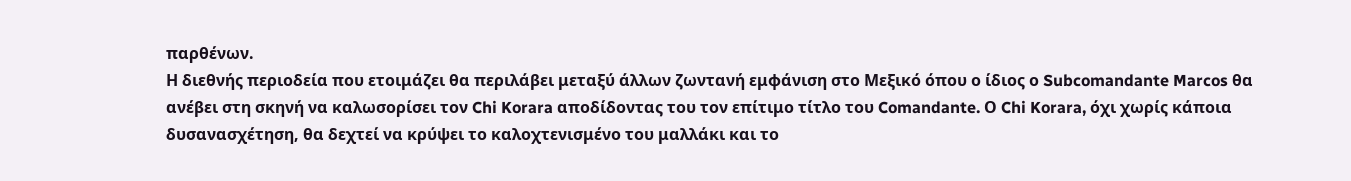παρθένων.
Η διεθνής περιοδεία που ετοιμάζει θα περιλάβει μεταξύ άλλων ζωντανή εμφάνιση στο Μεξικό όπου ο ίδιος ο Subcomandante Marcos θα ανέβει στη σκηνή να καλωσορίσει τον Chi Korara αποδίδοντας του τον επίτιμο τίτλο του Comandante. Ο Chi Korara, όχι χωρίς κάποια δυσανασχέτηση, θα δεχτεί να κρύψει το καλοχτενισμένο του μαλλάκι και το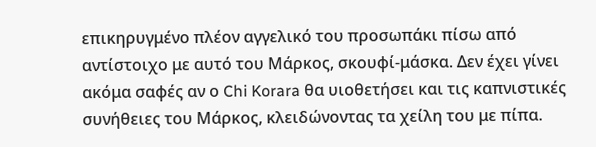επικηρυγμένο πλέον αγγελικό του προσωπάκι πίσω από αντίστοιχο με αυτό του Μάρκος, σκουφί-μάσκα. Δεν έχει γίνει ακόμα σαφές αν ο Chi Korara θα υιοθετήσει και τις καπνιστικές συνήθειες του Μάρκος, κλειδώνοντας τα χείλη του με πίπα.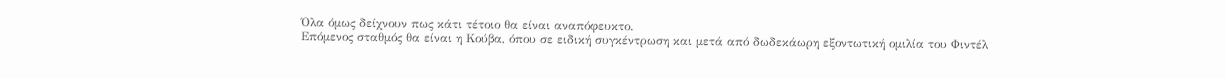Όλα όμως δείχνουν πως κάτι τέτοιο θα είναι αναπόφευκτο.
Επόμενος σταθμός θα είναι η Κούβα, όπου σε ειδική συγκέντρωση και μετά από δωδεκάωρη εξοντωτική ομιλία του Φιντέλ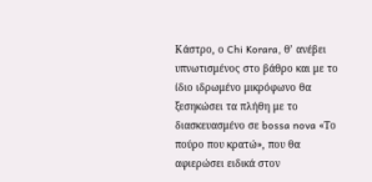Κάστρο, ο Chi Korara, θ’ ανέβει υπνωτισμένος στο βάθρο και με το ίδιο ιδρωμένο μικρόφωνο θα ξεσηκώσει τα πλήθη με το διασκευασμένο σε bossa nova «Το πούρο που κρατώ», που θα αφιερώσει ειδικά στον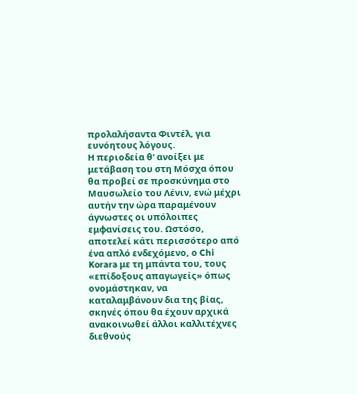προλαλήσαντα Φιντέλ, για ευνόητους λόγους.
Η περιοδεία θ’ ανοίξει με μετάβαση του στη Μόσχα όπου θα προβεί σε προσκύνημα στο Μαυσωλείο του Λένιν, ενώ μέχρι αυτήν την ώρα παραμένουν άγνωστες οι υπόλοιπες εμφανίσεις του. Ωστόσο, αποτελεί κάτι περισσότερο από ένα απλό ενδεχόμενο, ο Chi Korara με τη μπάντα του, τους «επίδοξους απαγωγείς» όπως ονομάστηκαν, να καταλαμβάνουν δια της βίας, σκηνές όπου θα έχουν αρχικά ανακοινωθεί άλλοι καλλιτέχνες διεθνούς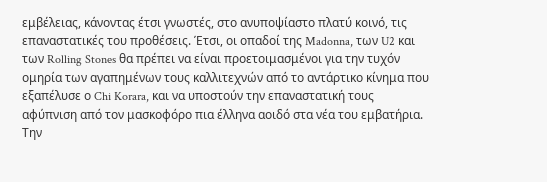εμβέλειας, κάνοντας έτσι γνωστές, στο ανυποψίαστο πλατύ κοινό, τις επαναστατικές του προθέσεις. Έτσι, οι οπαδοί της Madonna, των U2 και των Rolling Stones θα πρέπει να είναι προετοιμασμένοι για την τυχόν ομηρία των αγαπημένων τους καλλιτεχνών από το αντάρτικο κίνημα που εξαπέλυσε ο Chi Korara, και να υποστούν την επαναστατική τους αφύπνιση από τον μασκοφόρο πια έλληνα αοιδό στα νέα του εμβατήρια.
Την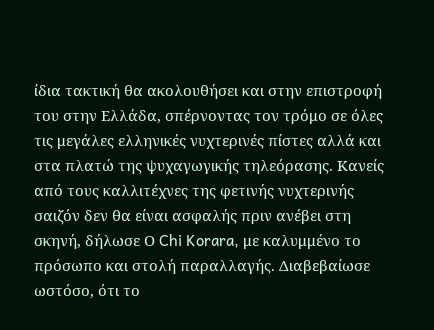ίδια τακτική θα ακολουθήσει και στην επιστροφή του στην Ελλάδα, σπέρνοντας τον τρόμο σε όλες τις μεγάλες ελληνικές νυχτερινές πίστες αλλά και στα πλατώ της ψυχαγωγικής τηλεόρασης. Κανείς από τους καλλιτέχνες της φετινής νυχτερινής σαιζόν δεν θα είναι ασφαλής πριν ανέβει στη σκηνή, δήλωσε Ο Chi Korara, με καλυμμένο το πρόσωπο και στολή παραλλαγής. Διαβεβαίωσε ωστόσο, ότι το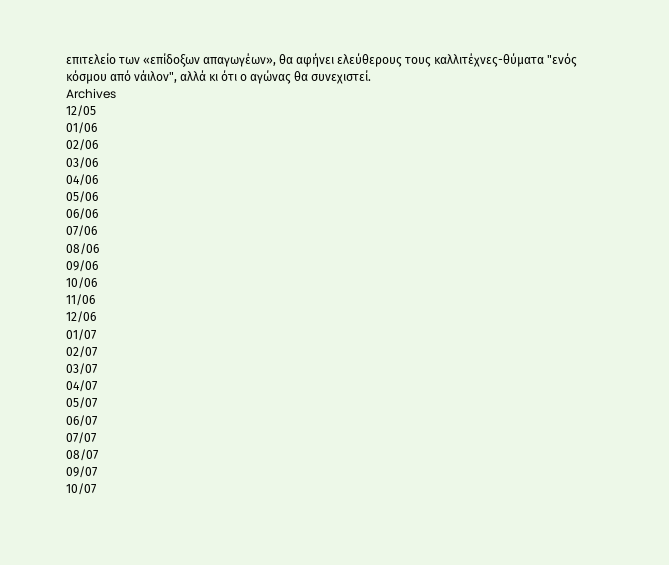επιτελείο των «επίδοξων απαγωγέων», θα αφήνει ελεύθερους τους καλλιτέχνες-θύματα "ενός κόσμου από νάιλον", αλλά κι ότι ο αγώνας θα συνεχιστεί.
Archives
12/05
01/06
02/06
03/06
04/06
05/06
06/06
07/06
08/06
09/06
10/06
11/06
12/06
01/07
02/07
03/07
04/07
05/07
06/07
07/07
08/07
09/07
10/07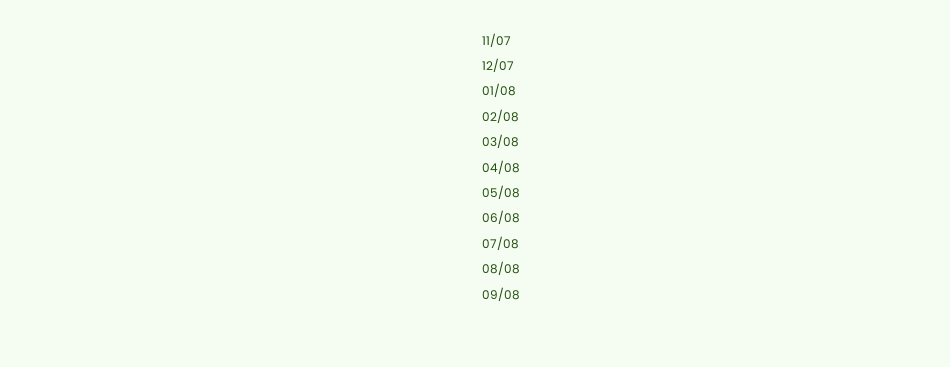11/07
12/07
01/08
02/08
03/08
04/08
05/08
06/08
07/08
08/08
09/08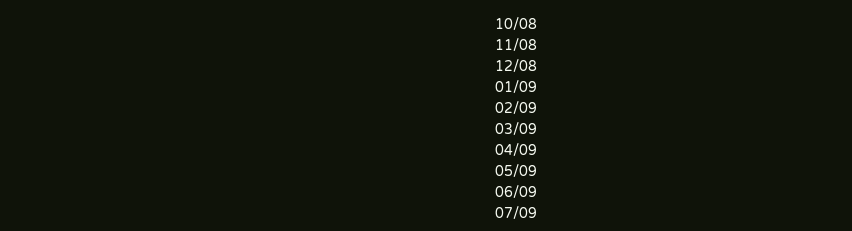10/08
11/08
12/08
01/09
02/09
03/09
04/09
05/09
06/09
07/09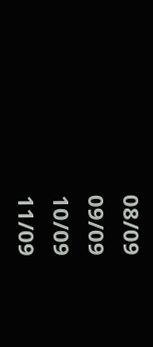08/09
09/09
10/09
11/09